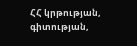ՀՀ կրթության, գիտության,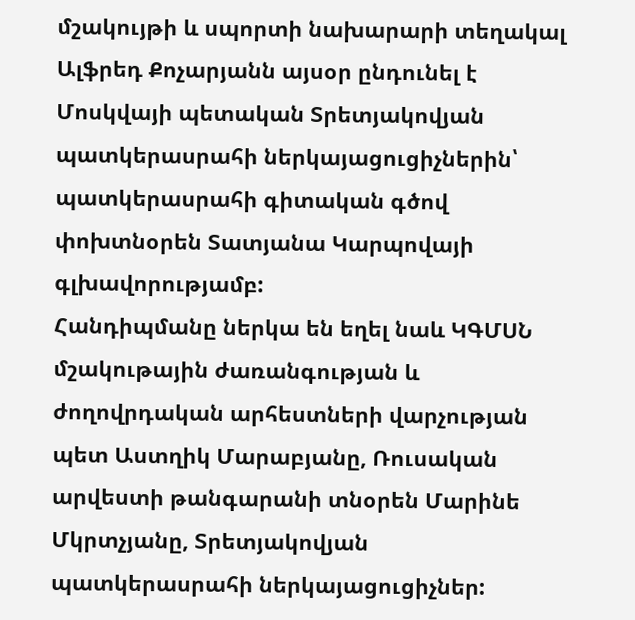մշակույթի և սպորտի նախարարի տեղակալ Ալֆրեդ Քոչարյանն այսօր ընդունել է Մոսկվայի պետական Տրետյակովյան պատկերասրահի ներկայացուցիչներին՝ պատկերասրահի գիտական գծով փոխտնօրեն Տատյանա Կարպովայի գլխավորությամբ:
Հանդիպմանը ներկա են եղել նաև ԿԳՄՍՆ մշակութային ժառանգության և ժողովրդական արհեստների վարչության պետ Աստղիկ Մարաբյանը, Ռուսական արվեստի թանգարանի տնօրեն Մարինե Մկրտչյանը, Տրետյակովյան պատկերասրահի ներկայացուցիչներ: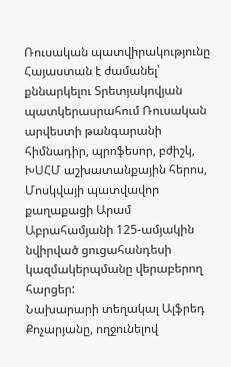Ռուսական պատվիրակությունը Հայաստան է ժամանել՝ քննարկելու Տրետյակովյան պատկերասրահում Ռուսական արվեստի թանգարանի հիմնադիր, պրոֆեսոր, բժիշկ, ԽՍՀՄ աշխատանքային հերոս, Մոսկվայի պատվավոր քաղաքացի Արամ Աբրահամյանի 125-ամյակին նվիրված ցուցահանդեսի կազմակերպմանը վերաբերող հարցեր:
Նախարարի տեղակալ Ալֆրեդ Քոչարյանը, ողջունելով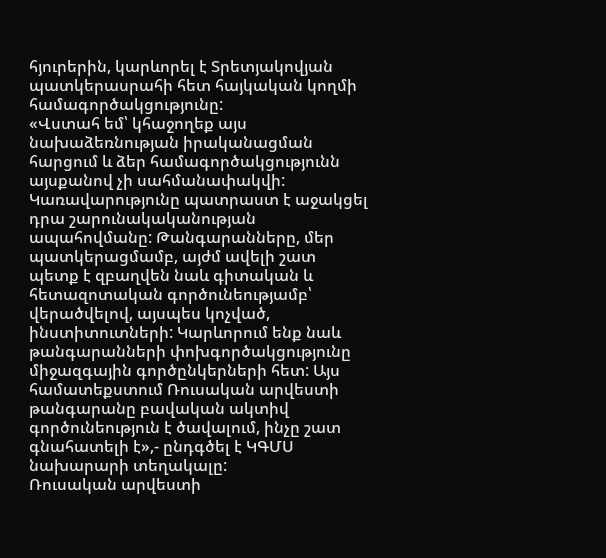հյուրերին, կարևորել է Տրետյակովյան պատկերասրահի հետ հայկական կողմի համագործակցությունը:
«Վստահ եմ՝ կհաջողեք այս նախաձեռնության իրականացման հարցում և ձեր համագործակցությունն այսքանով չի սահմանափակվի: Կառավարությունը պատրաստ է աջակցել դրա շարունակականության ապահովմանը: Թանգարանները, մեր պատկերացմամբ, այժմ ավելի շատ պետք է զբաղվեն նաև գիտական և հետազոտական գործունեությամբ՝ վերածվելով, այսպես կոչված, ինստիտուտների: Կարևորում ենք նաև թանգարանների փոխգործակցությունը միջազգային գործընկերների հետ: Այս համատեքստում Ռուսական արվեստի թանգարանը բավական ակտիվ գործունեություն է ծավալում, ինչը շատ գնահատելի է»,- ընդգծել է ԿԳՄՍ նախարարի տեղակալը:
Ռուսական արվեստի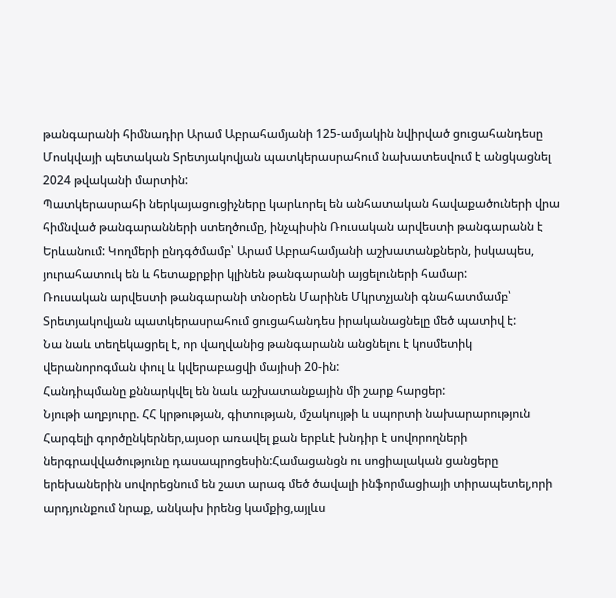թանգարանի հիմնադիր Արամ Աբրահամյանի 125-ամյակին նվիրված ցուցահանդեսը Մոսկվայի պետական Տրետյակովյան պատկերասրահում նախատեսվում է անցկացնել 2024 թվականի մարտին:
Պատկերասրահի ներկայացուցիչները կարևորել են անհատական հավաքածուների վրա հիմնված թանգարանների ստեղծումը, ինչպիսին Ռուսական արվեստի թանգարանն է Երևանում: Կողմերի ընդգծմամբ՝ Արամ Աբրահամյանի աշխատանքներն, իսկապես, յուրահատուկ են և հետաքրքիր կլինեն թանգարանի այցելուների համար:
Ռուսական արվեստի թանգարանի տնօրեն Մարինե Մկրտչյանի գնահատմամբ՝ Տրետյակովյան պատկերասրահում ցուցահանդես իրականացնելը մեծ պատիվ է:
Նա նաև տեղեկացրել է, որ վաղվանից թանգարանն անցնելու է կոսմետիկ վերանորոգման փուլ և կվերաբացվի մայիսի 20-ին:
Հանդիպմանը քննարկվել են նաև աշխատանքային մի շարք հարցեր:
Նյութի աղբյուրը. ՀՀ կրթության, գիտության, մշակույթի և սպորտի նախարարություն
Հարգելի գործընկերներ,այսօր առավել քան երբևէ խնդիր է սովորողների ներգրավվածությունը դասապրոցեսին:Համացանցն ու սոցիալական ցանցերը երեխաներին սովորեցնում են շատ արագ մեծ ծավալի ինֆորմացիայի տիրապետել,որի արդյունքում նրաք, անկախ իրենց կամքից,այլևս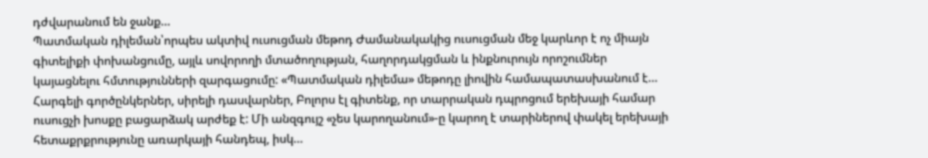դժվարանում են ջանք…
Պատմական դիլեման՝որպես ակտիվ ուսուցման մեթոդ Ժամանակակից ուսուցման մեջ կարևոր է ոչ միայն գիտելիքի փոխանցումը, այլև սովորողի մտածողության, հաղորդակցման և ինքնուրույն որոշումներ կայացնելու հմտությունների զարգացումը: «Պատմական դիլեմա» մեթոդը լիովին համապատասխանում է…
Հարգելի գործընկերներ, սիրելի դասվարներ, Բոլորս էլ գիտենք, որ տարրական դպրոցում երեխայի համար ուսուցչի խոսքը բացարձակ արժեք է: Մի անզգույշ «չես կարողանում»-ը կարող է տարիներով փակել երեխայի հետաքրքրությունը առարկայի հանդեպ, իսկ…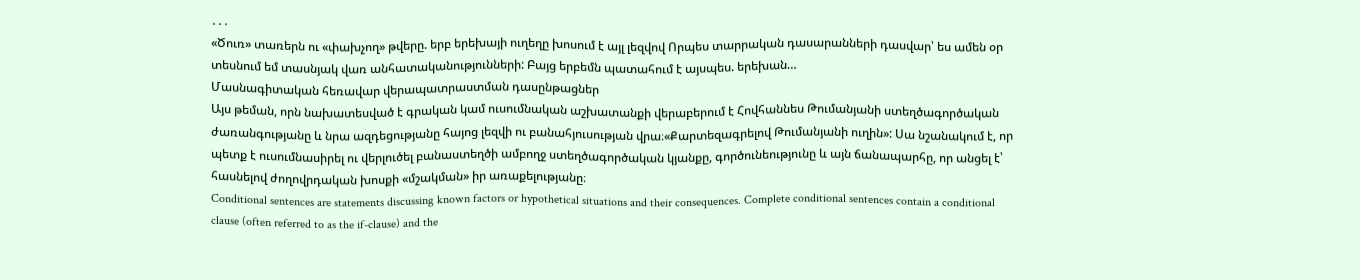․․․
«Ծուռ» տառերն ու «փախչող» թվերը. երբ երեխայի ուղեղը խոսում է այլ լեզվով Որպես տարրական դասարանների դասվար՝ ես ամեն օր տեսնում եմ տասնյակ վառ անհատականությունների: Բայց երբեմն պատահում է այսպես. երեխան…
Մասնագիտական հեռավար վերապատրաստման դասընթացներ
Այս թեման, որն նախատեսված է գրական կամ ուսումնական աշխատանքի վերաբերում է Հովհաննես Թումանյանի ստեղծագործական ժառանգությանը և նրա ազդեցությանը հայոց լեզվի ու բանահյուսության վրա։«Քարտեզագրելով Թումանյանի ուղին»: Սա նշանակում է, որ պետք է ուսումնասիրել ու վերլուծել բանաստեղծի ամբողջ ստեղծագործական կյանքը, գործունեությունը և այն ճանապարհը, որ անցել է՝ հասնելով ժողովրդական խոսքի «մշակման» իր առաքելությանը։
Conditional sentences are statements discussing known factors or hypothetical situations and their consequences. Complete conditional sentences contain a conditional clause (often referred to as the if-clause) and the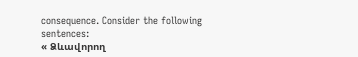consequence. Consider the following sentences:
« Ձևավորող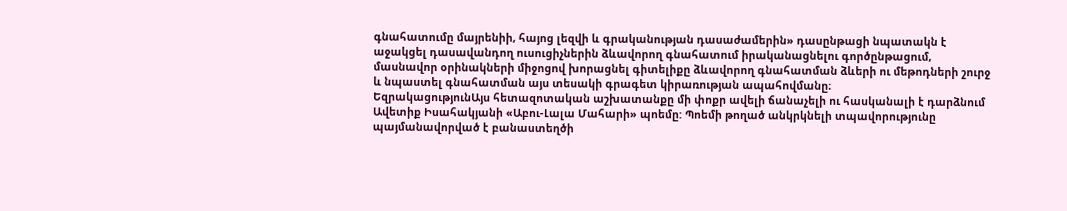գնահատումը մայրենիի, հայոց լեզվի և գրականության դասաժամերին» դասընթացի նպատակն է աջակցել դասավանդող ուսուցիչներին ձևավորող գնահատում իրականացնելու գործընթացում, մասնավոր օրինակների միջոցով խորացնել գիտելիքը ձևավորող գնահատման ձևերի ու մեթոդների շուրջ և նպաստել գնահատման այս տեսակի գրագետ կիրառության ապահովմանը։
ԵզրակացությունԱյս հետազոտական աշխատանքը մի փոքր ավելի ճանաչելի ու հասկանալի է դարձնում Ավետիք Իսահակյանի «Աբու-Լալա Մահարի» պոեմը: Պոեմի թողած անկրկնելի տպավորությունը պայմանավորված է բանաստեղծի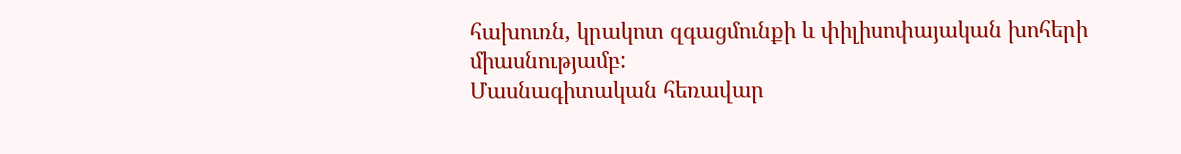հախուռն, կրակոտ զգացմունքի և փիլիսոփայական խոհերի միասնությամբ:
Մասնագիտական հեռավար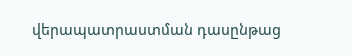վերապատրաստման դասընթաց